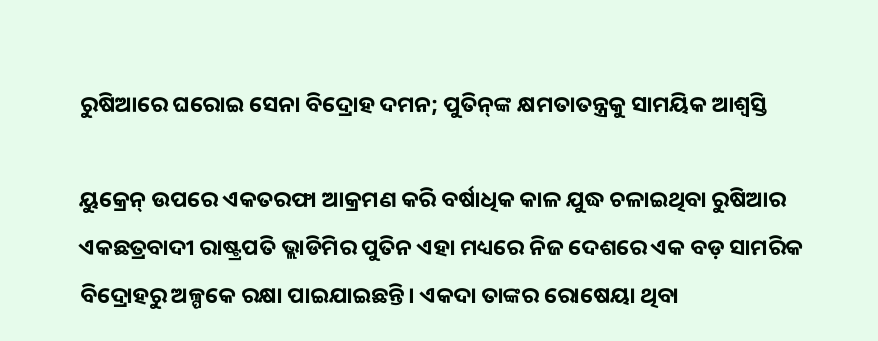ରୁଷିଆରେ ଘରୋଇ ସେନା ବିଦ୍ରୋହ ଦମନ; ପୁତିନ୍‌‌ଙ୍କ କ୍ଷମତାତନ୍ତ୍ରକୁ ସାମୟିକ ଆଶ୍ୱସ୍ତି

ୟୁକ୍ରେନ୍‌‌ ଉପରେ ଏକତରଫା ଆକ୍ରମଣ କରି ବର୍ଷାଧିକ କାଳ ଯୁଦ୍ଧ ଚଳାଇଥିବା ରୁଷିଆର ଏକଛତ୍ରବାଦୀ ରାଷ୍ଟ୍ରପତି ଭ୍ଲାଡିମିର ପୁତିନ ଏହା ମଧ୍ୟରେ ନିଜ ଦେଶରେ ଏକ ବଡ଼ ସାମରିକ ବିଦ୍ରୋହରୁ ଅଳ୍ପକେ ରକ୍ଷା ପାଇଯାଇଛନ୍ତି। ଏକଦା ତାଙ୍କର ରୋଷେୟା ଥିବା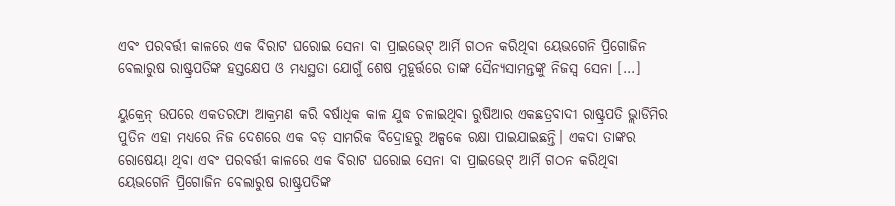ଏବଂ ପରବର୍ତ୍ତୀ କାଳରେ ଏକ ବିରାଟ ଘରୋଇ ସେନା ବା ପ୍ରାଇଭେଟ୍‌‌ ଆର୍ମି ଗଠନ କରିଥିବା ୟେଭଗେନି ପ୍ରିଗୋଜିନ ବେଲାରୁଷ ରାଷ୍ଟ୍ରପତିଙ୍କ ହସ୍ତକ୍ଷେପ ଓ ମଧ୍ୟସ୍ଥତା ଯୋଗୁଁ ଶେଷ ମୁହୂର୍ତ୍ତରେ ତାଙ୍କ ସୈନ୍ୟସାମନ୍ତଙ୍କୁ ନିଜସ୍ୱ ସେନା […]

ୟୁକ୍ରେନ୍‌‌ ଉପରେ ଏକତରଫା ଆକ୍ରମଣ କରି ବର୍ଷାଧିକ କାଳ ଯୁଦ୍ଧ ଚଳାଇଥିବା ରୁଷିଆର ଏକଛତ୍ରବାଦୀ ରାଷ୍ଟ୍ରପତି ଭ୍ଲାଡିମିର ପୁତିନ ଏହା ମଧ୍ୟରେ ନିଜ ଦେଶରେ ଏକ ବଡ଼ ସାମରିକ ବିଦ୍ରୋହରୁ ଅଳ୍ପକେ ରକ୍ଷା ପାଇଯାଇଛନ୍ତି। ଏକଦା ତାଙ୍କର ରୋଷେୟା ଥିବା ଏବଂ ପରବର୍ତ୍ତୀ କାଳରେ ଏକ ବିରାଟ ଘରୋଇ ସେନା ବା ପ୍ରାଇଭେଟ୍‌‌ ଆର୍ମି ଗଠନ କରିଥିବା ୟେଭଗେନି ପ୍ରିଗୋଜିନ ବେଲାରୁଷ ରାଷ୍ଟ୍ରପତିଙ୍କ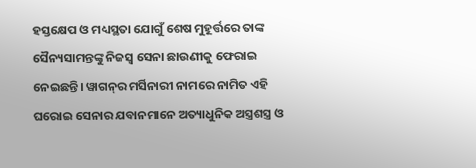ହସ୍ତକ୍ଷେପ ଓ ମଧ୍ୟସ୍ଥତା ଯୋଗୁଁ ଶେଷ ମୁହୂର୍ତ୍ତରେ ତାଙ୍କ ସୈନ୍ୟସାମନ୍ତଙ୍କୁ ନିଜସ୍ୱ ସେନା ଛାଉଣୀକୁ ଫେରାଇ ନେଇଛନ୍ତି। ୱାଗନ୍‌‌ର ମର୍ସିନାରୀ ନାମରେ ନାମିତ ଏହି ଘରୋଇ ସେନାର ଯବାନମାନେ ଅତ୍ୟାଧୁନିକ ଅସ୍ତ୍ରଶସ୍ତ୍ର ଓ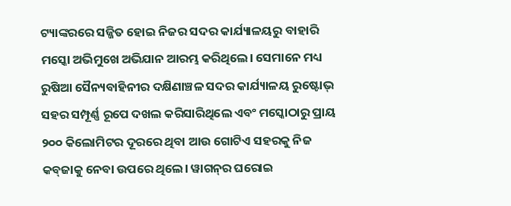ଟ୍ୟାଙ୍କରରେ ସଜ୍ଜିତ ହୋଇ ନିଜର ସଦର କାର୍ଯ୍ୟାଳୟରୁ ବାହାରି ମସ୍କୋ ଅଭିମୁଖେ ଅଭିଯାନ ଆରମ୍ଭ କରିଥିଲେ। ସେମାନେ ମଧ୍ୟ ରୁଷିଆ ସୈନ୍ୟବାହିନୀର ଦକ୍ଷିଣାଞ୍ଚଳ ସଦର କାର୍ଯ୍ୟାଳୟ ରୁଷ୍ଟୋଭ୍‌‌ ସହର ସମ୍ପୂର୍ଣ୍ଣ ରୂପେ ଦଖଲ କରିସାରିଥିଲେ ଏବଂ ମସ୍କୋଠାରୁ ପ୍ରାୟ ୨୦୦ କିଲୋମିଟର ଦୂରରେ ଥିବା ଆଉ ଗୋଟିଏ ସହରକୁ ନିଜ କବ୍‌‌ଜାକୁ ନେବା ଉପରେ ଥିଲେ। ୱାଗନ୍‌‌ର ଘରୋଇ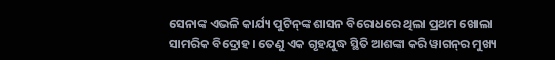ସେନାଙ୍କ ଏଭଳି କାର୍ଯ୍ୟ ପୁଟିନ୍‌‌ଙ୍କ ଶାସନ ବିରୋଧରେ ଥିଲା ପ୍ରଥମ ଖୋଲା ସାମରିକ ବିଦ୍ରୋହ। ତେଣୁ ଏକ ଗୃହଯୁଦ୍ଧ ସ୍ଥିତି ଆଶଙ୍କା କରି ୱାଗନ୍‌‌ର ମୁଖ୍ୟ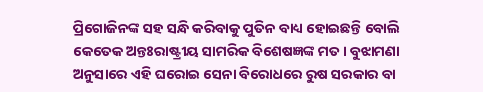ପ୍ରିଗୋଜିନଙ୍କ ସହ ସନ୍ଧି କରିବାକୁ ପୁତିନ ବାଧ୍ୟ ହୋଇଛନ୍ତି ବୋଲି କେତେକ ଅନ୍ତଃରାଷ୍ଟ୍ରୀୟ ସାମରିକ ବିଶେଷଜ୍ଞଙ୍କ ମତ। ବୁଝାମଣା ଅନୁସାରେ ଏହି ଘରୋଇ ସେନା ବିରୋଧରେ ରୁଷ ସରକାର ବା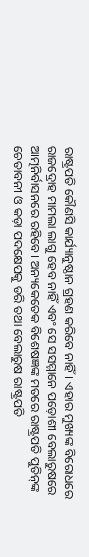ରାଷ୍ଟ୍ରପତି କୌଣସି କାର୍ଯ୍ୟାନୁଷ୍ଠାନ ଗ୍ରହଣ କରିବେ ନାହିଁ। ଏହାର ମୁଖ୍ୟଙ୍କ ବିରୋଧରେ ରାଜଦ୍ରୋହ ମାମଲା ଲାଗୁ ହେବ ନାହିଁ ଏବଂ ସେ ସସମ୍ମାନେ ପଡ଼ୋଶୀ ବେଲାରୁଷରେ ଆତ୍ମନିର୍ବାସନରେ ରହିବେ। ଅନ୍ୟକେତେକ ବିଶେଷଜ୍ଞଙ୍କ ମତରେ ରାଷ୍ଟ୍ରପତି ପୁତିନ୍‌‌ଙ୍କ ଚେତାବନୀ ଓ କଡ଼ା ପଦକ୍ଷେପକୁ ଡରି ତଥା ବେଲାରୁଷ ରାଷ୍ଟ୍ରପତି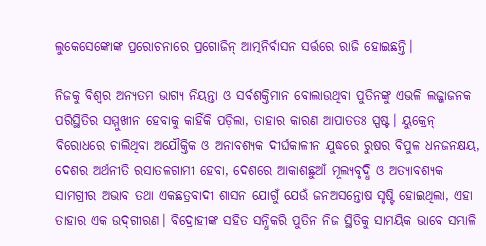ଲୁକେସେଙ୍କୋଙ୍କ ପ୍ରରୋଚନାରେ ପ୍ରଗୋଜିନ୍‌‌ ଆତ୍ମନିର୍ବାସନ ସର୍ତ୍ତରେ ରାଜି ହୋଇଛନ୍ତି।

ନିଜକୁ ବିଶ୍ୱର ଅନ୍ୟତମ ଭାଗ୍ୟ ନିୟନ୍ତା ଓ ସର୍ବଶକ୍ତିମାନ ବୋଲାଉଥିବା ପୁତିନଙ୍କୁ ଏଭଳି ଲଜ୍ଜାଜନକ ପରିସ୍ଥିତିର ସମ୍ମୁଖୀନ ହେବାକୁ କାହିଁକି ପଡ଼ିଲା, ତାହାର କାରଣ ଆପାତତଃ ସ୍ପଷ୍ଟ। ୟୁକ୍ରେନ୍‌‌ ବିରୋଧରେ ଚାଲିଥିବା ଅଯୌକ୍ତିକ ଓ ଅନାବଶ୍ୟକ ଦୀର୍ଘକାଳୀନ ଯୁଦ୍ଧରେ ରୁଷର ବିପୁଳ ଧନଜନକ୍ଷୟ, ଦେଶର ଅର୍ଥନୀତି ରସାତଳଗାମୀ ହେବା, ଦେଶରେ ଆକାଶଛୁଆଁ ମୂଲ୍ୟବୃଦ୍ଧି ଓ ଅତ୍ୟାବଶ୍ୟକ ସାମଗ୍ରୀର ଅଭାବ ତଥା ଏକଛତ୍ରବାଦୀ ଶାସନ ଯୋଗୁଁ ଯେଉଁ ଜନଅସନ୍ତୋଷ ସୃଷ୍ଟି ହୋଇଥିଲା, ଏହା ତାହାର ଏକ ଉଦ୍‌‌ଗୀରଣ। ବିଦ୍ରୋହୀଙ୍କ ସହିତ ସନ୍ଧିକରି ପୁତିନ ନିଜ ସ୍ଥିତିକୁ ସାମୟିକ ଭାବେ ସମ୍ଭାଳି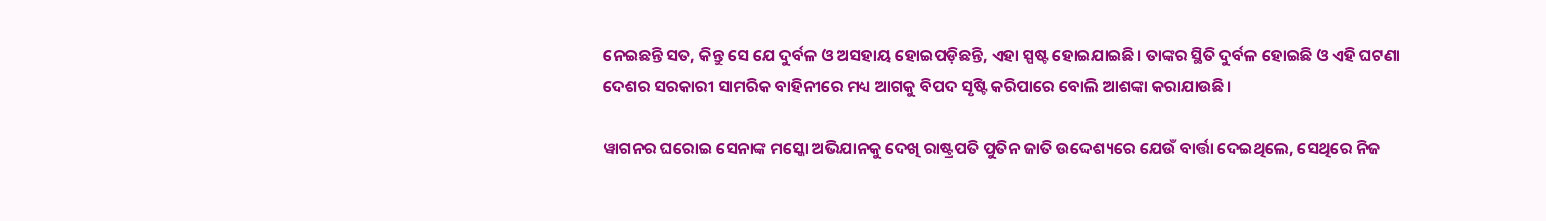ନେଇଛନ୍ତି ସତ, କିନ୍ତୁ ସେ ଯେ ଦୁର୍ବଳ ଓ ଅସହାୟ ହୋଇପଡ଼ିଛନ୍ତି, ଏହା ସ୍ପଷ୍ଟ ହୋଇଯାଇଛି। ତାଙ୍କର ସ୍ଥିତି ଦୁର୍ବଳ ହୋଇଛି ଓ ଏହି ଘଟଣା ଦେଶର ସରକାରୀ ସାମରିକ ବାହିନୀରେ ମଧ୍ୟ ଆଗକୁ ବିପଦ ସୃଷ୍ଟି କରିପାରେ ବୋଲି ଆଶଙ୍କା କରାଯାଉଛି।

ୱାଗନର ଘରୋଇ ସେନାଙ୍କ ମସ୍କୋ ଅଭିଯାନକୁ ଦେଖି ରାଷ୍ଟ୍ରପତି ପୁତିନ ଜାତି ଉଦ୍ଦେଶ୍ୟରେ ଯେଉଁ ବାର୍ତ୍ତା ଦେଇଥିଲେ, ସେଥିରେ ନିଜ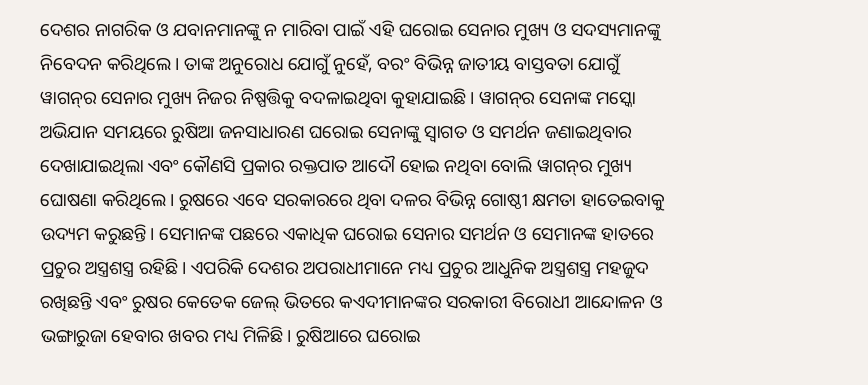ଦେଶର ନାଗରିକ ଓ ଯବାନମାନଙ୍କୁ ନ ମାରିବା ପାଇଁ ଏହି ଘରୋଇ ସେନାର ମୁଖ୍ୟ ଓ ସଦସ୍ୟମାନଙ୍କୁ ନିବେଦନ କରିଥିଲେ। ତାଙ୍କ ଅନୁରୋଧ ଯୋଗୁଁ ନୁହେଁ, ବରଂ ବିଭିନ୍ନ ଜାତୀୟ ବାସ୍ତବତା ଯୋଗୁଁ ୱାଗନ୍‌‌ର ସେନାର ମୁଖ୍ୟ ନିଜର ନିଷ୍ପତ୍ତିକୁ ବଦଳାଇଥିବା କୁହାଯାଇଛି। ୱାଗନ୍‌‌ର ସେନାଙ୍କ ମସ୍କୋ ଅଭିଯାନ ସମୟରେ ରୁଷିଆ ଜନସାଧାରଣ ଘରୋଇ ସେନାଙ୍କୁ ସ୍ୱାଗତ ଓ ସମର୍ଥନ ଜଣାଇଥିବାର ଦେଖାଯାଇଥିଲା ଏବଂ କୌଣସି ପ୍ରକାର ରକ୍ତପାତ ଆଦୌ ହୋଇ ନଥିବା ବୋଲି ୱାଗନ୍‌‌ର ମୁଖ୍ୟ ଘୋଷଣା କରିଥିଲେ। ରୁଷରେ ଏବେ ସରକାରରେ ଥିବା ଦଳର ବିଭିନ୍ନ ଗୋଷ୍ଠୀ କ୍ଷମତା ହାତେଇବାକୁ ଉଦ୍ୟମ କରୁଛନ୍ତି। ସେମାନଙ୍କ ପଛରେ ଏକାଧିକ ଘରୋଇ ସେନାର ସମର୍ଥନ ଓ ସେମାନଙ୍କ ହାତରେ ପ୍ରଚୁର ଅସ୍ତ୍ରଶସ୍ତ୍ର ରହିଛି। ଏପରିକି ଦେଶର ଅପରାଧୀମାନେ ମଧ୍ୟ ପ୍ରଚୁର ଆଧୁନିକ ଅସ୍ତ୍ରଶସ୍ତ୍ର ମହଜୁଦ ରଖିଛନ୍ତି ଏବଂ ରୁଷର କେତେକ ଜେଲ୍‌‌ ଭିତରେ କଏଦୀମାନଙ୍କର ସରକାରୀ ବିରୋଧୀ ଆନ୍ଦୋଳନ ଓ ଭଙ୍ଗାରୁଜା ହେବାର ଖବର ମଧ୍ୟ ମିଳିଛି। ରୁଷିଆରେ ଘରୋଇ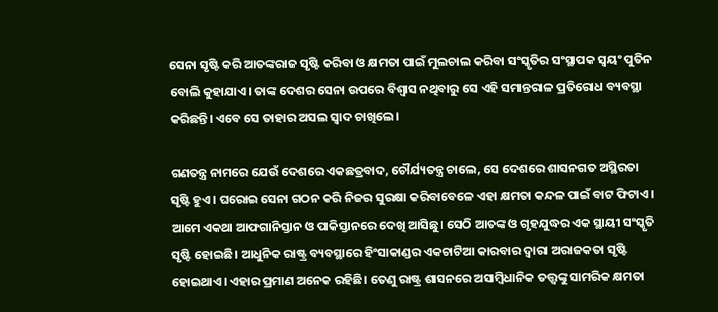ସେନା ସୃଷ୍ଟି କରି ଆତଙ୍କରାଜ ସୃଷ୍ଟି କରିବା ଓ କ୍ଷମତା ପାଇଁ ମୁଲଚାଲ କରିବା ସଂସ୍କୃତିର ସଂସ୍ଥାପକ ସ୍ୱୟଂ ପୁତିନ ବୋଲି କୁହାଯାଏ। ତାଙ୍କ ଦେଶର ସେନା ଉପରେ ବିଶ୍ୱାସ ନଥିବାରୁ ସେ ଏହି ସମାନ୍ତରାଳ ପ୍ରତିରୋଧ ବ୍ୟବସ୍ଥା କରିଛନ୍ତି। ଏବେ ସେ ତାହାର ଅସଲ ସ୍ୱାଦ ଚାଖିଲେ।

ଗଣତନ୍ତ୍ର ନାମରେ ଯେଉଁ ଦେଶରେ ଏକଛତ୍ରବାଦ, ଚୌର୍ଯ୍ୟତନ୍ତ୍ର ଚାଲେ, ସେ ଦେଶରେ ଶାସନଗତ ଅସ୍ଥିରତା ସୃଷ୍ଟି ହୁଏ। ଘରୋଇ ସେନା ଗଠନ କରି ନିଜର ସୁରକ୍ଷା କରିବାବେଳେ ଏହା କ୍ଷମତା କନ୍ଦଳ ପାଇଁ ବାଟ ଫିଟାଏ। ଆମେ ଏକଥା ଆଫଗାନିସ୍ତାନ ଓ ପାକିସ୍ତାନରେ ଦେଖି ଆସିଛୁ। ସେଠି ଆତଙ୍କ ଓ ଗୃହଯୁଦ୍ଧର ଏକ ସ୍ଥାୟୀ ସଂସ୍କୃତି ସୃଷ୍ଟି ହୋଇଛି। ଆଧୁନିକ ରାଷ୍ଟ୍ର ବ୍ୟବସ୍ଥାରେ ହିଂସାକାଣ୍ଡର ଏକଚାଟିଆ କାରବାର ଦ୍ୱାରା ଅରାଜକତା ସୃଷ୍ଟି ହୋଇଥାଏ। ଏହାର ପ୍ରମାଣ ଅନେକ ରହିଛି। ତେଣୁ ରାଷ୍ଟ୍ର ଶାସନରେ ଅସାମ୍ବିଧାନିକ ତତ୍ତ୍ୱଙ୍କୁ ସାମରିକ କ୍ଷମତା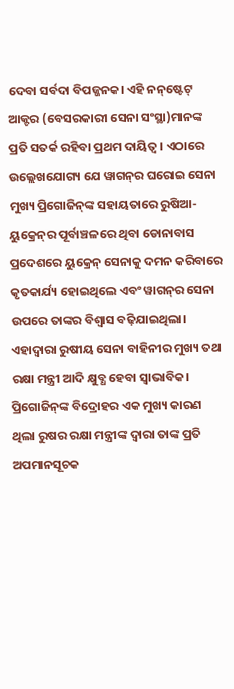ଦେବା ସର୍ବଦା ବିପଜ୍ଜନକ। ଏହି ନନ୍‌‌ଷ୍ଟେଟ୍‌‌ ଆକ୍ଟର (ବେସରକାରୀ ସେନା ସଂସ୍ଥା)ମାନଙ୍କ ପ୍ରତି ସତର୍କ ରହିବା ପ୍ରଥମ ଦାୟିତ୍ୱ। ଏଠାରେ ଉଲ୍ଲେଖଯୋଗ୍ୟ ଯେ ୱାଗନ୍‌‌ର ଘରୋଇ ସେନା ମୁଖ୍ୟ ପ୍ରିଗୋଜିନ୍‌‌ଙ୍କ ସହାୟତାରେ ରୁଷିଆ-ୟୁକ୍ରେନ୍‌‌ର ପୂର୍ବାଞ୍ଚଳରେ ଥିବା ଡୋନାବାସ ପ୍ରଦେଶରେ ୟୁକ୍ରେନ୍‌‌ ସେନାକୁ ଦମନ କରିବାରେ କୃତକାର୍ଯ୍ୟ ହୋଇଥିଲେ ଏବଂ ୱାଗନ୍‌‌ର ସେନା ଉପରେ ତାଙ୍କର ବିଶ୍ୱାସ ବଢ଼ିଯାଇଥିଲା। ଏହାଦ୍ୱାରା ରୁଷୀୟ ସେନା ବାହିନୀର ମୁଖ୍ୟ ତଥା ରକ୍ଷା ମନ୍ତ୍ରୀ ଆଦି କ୍ଷୁବ୍ଧ ହେବା ସ୍ୱାଭାବିକ। ପ୍ରିଗୋଜିନ୍‌‌ଙ୍କ ବିଦ୍ରୋହର ଏକ ମୁଖ୍ୟ କାରଣ ଥିଲା ରୁଷର ରକ୍ଷା ମନ୍ତ୍ରୀଙ୍କ ଦ୍ୱାରା ତାଙ୍କ ପ୍ରତି ଅପମାନସୂଚକ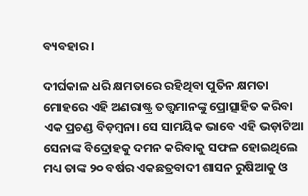ବ୍ୟବହାର।

ଦୀର୍ଘକାଳ ଧରି କ୍ଷମତାରେ ରହିଥିବା ପୁତିନ କ୍ଷମତା ମୋହରେ ଏହି ଅଣରାଷ୍ଟ୍ର ତତ୍ତ୍ୱମାନଙ୍କୁ ପ୍ରୋତ୍ସାହିତ କରିବା ଏକ ପ୍ରଚଣ୍ଡ ବିଡ଼ମ୍ବନା। ସେ ସାମୟିକ ଭାବେ ଏହି ଭଡ଼ାଟିଆ ସେନାଙ୍କ ବିଦ୍ରୋହକୁ ଦମନ କରିବାକୁ ସଫଳ ହୋଇଥିଲେ ମଧ୍ୟ ତାଙ୍କ ୨୦ ବର୍ଷର ଏକଛତ୍ରବାଦୀ ଶାସନ ରୁଷିଆକୁ ଓ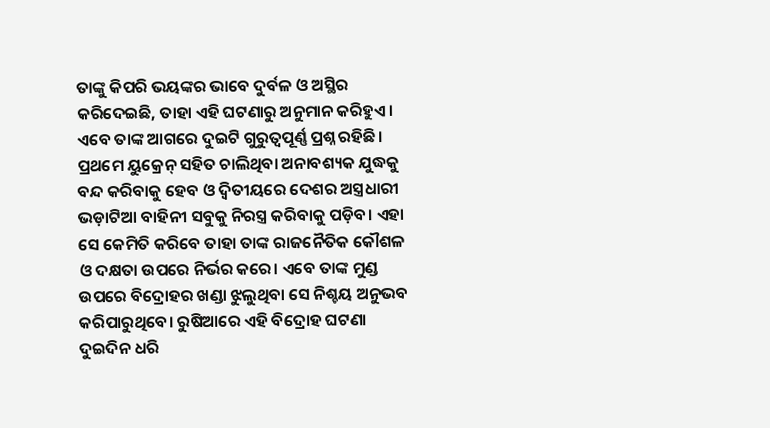ତାଙ୍କୁ କିପରି ଭୟଙ୍କର ଭାବେ ଦୁର୍ବଳ ଓ ଅସ୍ଥିର କରିଦେଇଛି, ତାହା ଏହି ଘଟଣାରୁ ଅନୁମାନ କରିହୁଏ। ଏବେ ତାଙ୍କ ଆଗରେ ଦୁଇଟି ଗୁରୁତ୍ୱପୂର୍ଣ୍ଣ ପ୍ରଶ୍ନ ରହିଛି। ପ୍ରଥମେ ୟୁକ୍ରେନ୍‌‌ ସହିତ ଚାଲିଥିବା ଅନାବଶ୍ୟକ ଯୁଦ୍ଧକୁ ବନ୍ଦ କରିବାକୁ ହେବ ଓ ଦ୍ୱିତୀୟରେ ଦେଶର ଅସ୍ତ୍ରଧାରୀ ଭଡ଼ାଟିଆ ବାହିନୀ ସବୁକୁ ନିରସ୍ତ୍ର କରିବାକୁ ପଡ଼ିବ। ଏହା ସେ କେମିତି କରିବେ ତାହା ତାଙ୍କ ରାଜନୈତିକ କୌଶଳ ଓ ଦକ୍ଷତା ଉପରେ ନିର୍ଭର କରେ। ଏବେ ତାଙ୍କ ମୁଣ୍ଡ ଉପରେ ବିଦ୍ରୋହର ଖଣ୍ଡା ଝୁଲୁଥିବା ସେ ନିଶ୍ଚୟ ଅନୁଭବ କରିପାରୁଥିବେ। ରୁଷିଆରେ ଏହି ବିଦ୍ରୋହ ଘଟଣା ଦୁଇଦିନ ଧରି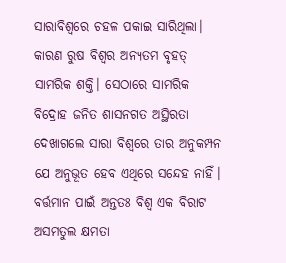ସାରାବିଶ୍ୱରେ ଚହଳ ପକାଇ ସାରିଥିଲା। କାରଣ ରୁଷ ବିଶ୍ୱର ଅନ୍ୟତମ ବୃହତ୍‌‌ ସାମରିକ ଶକ୍ତି। ସେଠାରେ ସାମରିକ ବିଦ୍ରୋହ ଜନିତ ଶାସନଗତ ଅସ୍ଥିରତା ଦେଖାଗଲେ ସାରା ବିଶ୍ୱରେ ତାର ଅନୁକମ୍ପନ ଯେ ଅନୁଭୂତ ହେବ ଏଥିରେ ସନ୍ଦେହ ନାହିଁ। ବର୍ତ୍ତମାନ ପାଇଁ ଅନ୍ତତଃ ବିଶ୍ୱ ଏକ ବିରାଟ ଅସମତୁଲ କ୍ଷମତା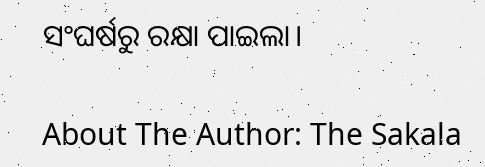ସଂଘର୍ଷରୁ ରକ୍ଷା ପାଇଲା।

About The Author: The Sakala